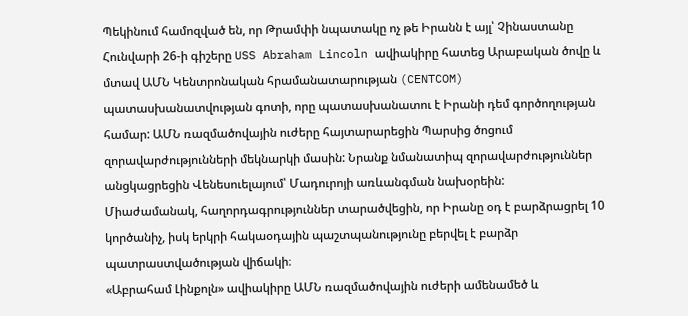Պեկինում համոզված են, որ Թրամփի նպատակը ոչ թե Իրանն է այլ՝ Չինաստանը
Հունվարի 26-ի գիշերը USS Abraham Lincoln ավիակիրը հատեց Արաբական ծովը և մտավ ԱՄՆ Կենտրոնական հրամանատարության (CENTCOM) պատասխանատվության գոտի, որը պատասխանատու է Իրանի դեմ գործողության համար: ԱՄՆ ռազմածովային ուժերը հայտարարեցին Պարսից ծոցում զորավարժությունների մեկնարկի մասին: Նրանք նմանատիպ զորավարժություններ անցկացրեցին Վենեսուելայում՝ Մադուրոյի առևանգման նախօրեին:
Միաժամանակ, հաղորդագրություններ տարածվեցին, որ Իրանը օդ է բարձրացրել 10 կործանիչ, իսկ երկրի հակաօդային պաշտպանությունը բերվել է բարձր պատրաստվածության վիճակի։
«Աբրահամ Լինքոլն» ավիակիրը ԱՄՆ ռազմածովային ուժերի ամենամեծ և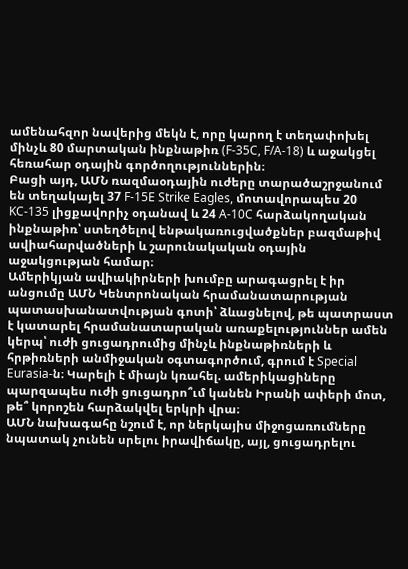ամենահզոր նավերից մեկն է, որը կարող է տեղափոխել մինչև 80 մարտական ինքնաթիռ (F-35C, F/A-18) և աջակցել հեռահար օդային գործողություններին։
Բացի այդ, ԱՄՆ ռազմաօդային ուժերը տարածաշրջանում են տեղակայել 37 F-15E Strike Eagles, մոտավորապես 20 KC-135 լիցքավորիչ օդանավ և 24 A-10C հարձակողական ինքնաթիռ՝ ստեղծելով ենթակառուցվածքներ բազմաթիվ ավիահարվածների և շարունակական օդային աջակցության համար։
Ամերիկյան ավիակիրների խումբը արագացրել է իր անցումը ԱՄՆ Կենտրոնական հրամանատարության պատասխանատվության գոտի՝ ձևացնելով, թե պատրաստ է կատարել հրամանատարական առաքելություններ ամեն կերպ՝ ուժի ցուցադրումից մինչև ինքնաթիռների և հրթիռների անմիջական օգտագործում, գրում է Special Eurasia-ն։ Կարելի է միայն կռահել. ամերիկացիները պարզապես ուժի ցուցադրո՞ւմ կանեն Իրանի ափերի մոտ, թե՞ կորոշեն հարձակվել երկրի վրա։
ԱՄՆ նախագահը նշում է, որ ներկայիս միջոցառումները նպատակ չունեն սրելու իրավիճակը, այլ, ցուցադրելու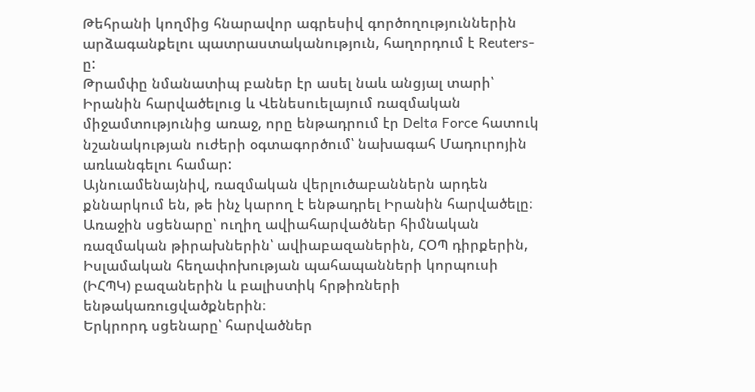Թեհրանի կողմից հնարավոր ագրեսիվ գործողություններին արձագանքելու պատրաստականություն, հաղորդում է Reuters-ը:
Թրամփը նմանատիպ բաներ էր ասել նաև անցյալ տարի՝ Իրանին հարվածելուց և Վենեսուելայում ռազմական միջամտությունից առաջ, որը ենթադրում էր Delta Force հատուկ նշանակության ուժերի օգտագործում՝ նախագահ Մադուրոյին առևանգելու համար:
Այնուամենայնիվ, ռազմական վերլուծաբաններն արդեն քննարկում են, թե ինչ կարող է ենթադրել Իրանին հարվածելը։
Առաջին սցենարը՝ ուղիղ ավիահարվածներ հիմնական ռազմական թիրախներին՝ ավիաբազաներին, ՀՕՊ դիրքերին, Իսլամական հեղափոխության պահապանների կորպուսի (ԻՀՊԿ) բազաներին և բալիստիկ հրթիռների ենթակառուցվածքներին։
Երկրորդ սցենարը՝ հարվածներ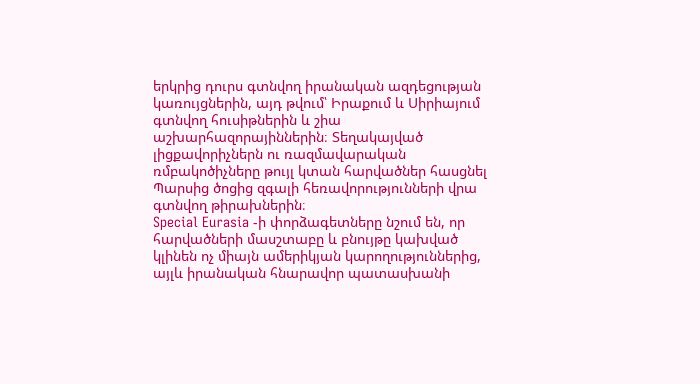երկրից դուրս գտնվող իրանական ազդեցության կառույցներին, այդ թվում՝ Իրաքում և Սիրիայում գտնվող հուսիթներին և շիա աշխարհազորայիններին։ Տեղակայված լիցքավորիչներն ու ռազմավարական ռմբակոծիչները թույլ կտան հարվածներ հասցնել Պարսից ծոցից զգալի հեռավորությունների վրա գտնվող թիրախներին։
Special Eurasia -ի փորձագետները նշում են, որ հարվածների մասշտաբը և բնույթը կախված կլինեն ոչ միայն ամերիկյան կարողություններից, այլև իրանական հնարավոր պատասխանի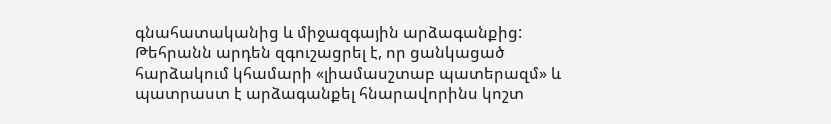գնահատականից և միջազգային արձագանքից: Թեհրանն արդեն զգուշացրել է, որ ցանկացած հարձակում կհամարի «լիամասշտաբ պատերազմ» և պատրաստ է արձագանքել հնարավորինս կոշտ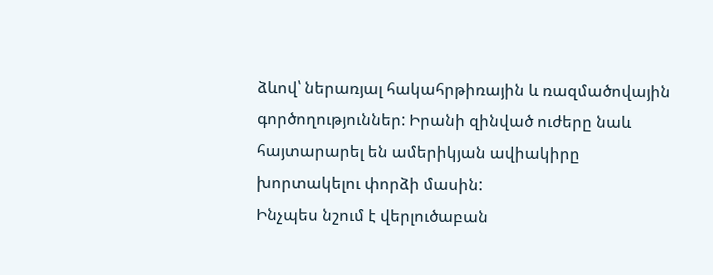ձևով՝ ներառյալ հակահրթիռային և ռազմածովային գործողություններ: Իրանի զինված ուժերը նաև հայտարարել են ամերիկյան ավիակիրը խորտակելու փորձի մասին:
Ինչպես նշում է վերլուծաբան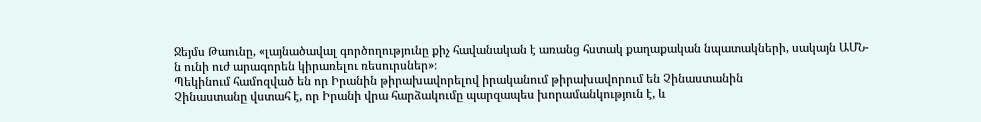Ջեյմս Թաունը, «լայնածավալ գործողությունը քիչ հավանական է առանց հստակ քաղաքական նպատակների, սակայն ԱՄՆ-ն ունի ուժ արագորեն կիրառելու ռեսուրսներ»։
Պեկինում համոզված են որ Իրանին թիրախավորելով իրականում թիրախավորում են Չինաստանին
Չինաստանը վստահ է, որ Իրանի վրա հարձակումը պարզապես խորամանկություն է, և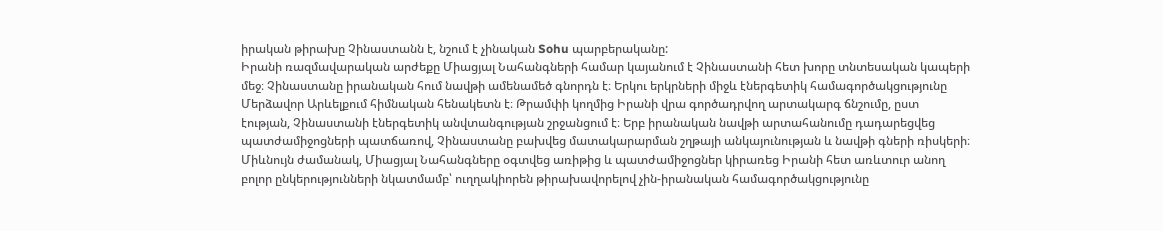իրական թիրախը Չինաստանն է, նշում է չինական Sohu պարբերականը:
Իրանի ռազմավարական արժեքը Միացյալ Նահանգների համար կայանում է Չինաստանի հետ խորը տնտեսական կապերի մեջ։ Չինաստանը իրանական հում նավթի ամենամեծ գնորդն է։ Երկու երկրների միջև էներգետիկ համագործակցությունը Մերձավոր Արևելքում հիմնական հենակետն է։ Թրամփի կողմից Իրանի վրա գործադրվող արտակարգ ճնշումը, ըստ էության, Չինաստանի էներգետիկ անվտանգության շրջանցում է։ Երբ իրանական նավթի արտահանումը դադարեցվեց պատժամիջոցների պատճառով, Չինաստանը բախվեց մատակարարման շղթայի անկայունության և նավթի գների ռիսկերի։ Միևնույն ժամանակ, Միացյալ Նահանգները օգտվեց առիթից և պատժամիջոցներ կիրառեց Իրանի հետ առևտուր անող բոլոր ընկերությունների նկատմամբ՝ ուղղակիորեն թիրախավորելով չին-իրանական համագործակցությունը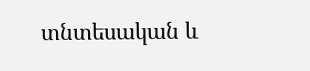տնտեսական և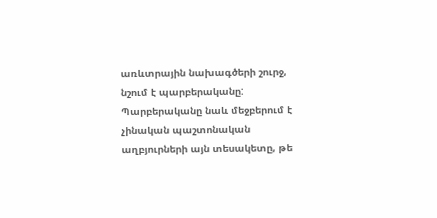առևտրային նախագծերի շուրջ, նշում է պարբերականը:
Պարբերականը նաև մեջբերում է չինական պաշտոնական աղբյուրների այն տեսակետը, թե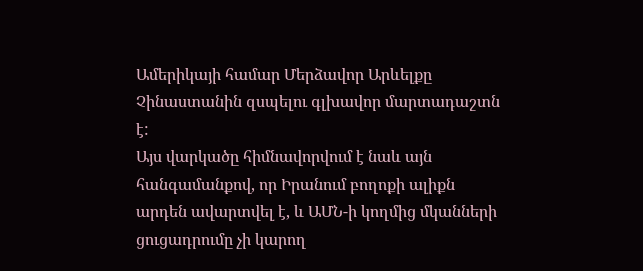Ամերիկայի համար Մերձավոր Արևելքը Չինաստանին զսպելու գլխավոր մարտադաշտն է:
Այս վարկածը հիմնավորվում է նաև այն հանգամանքով, որ Իրանում բողոքի ալիքն արդեն ավարտվել է, և ԱՄՆ-ի կողմից մկանների ցուցադրումը չի կարող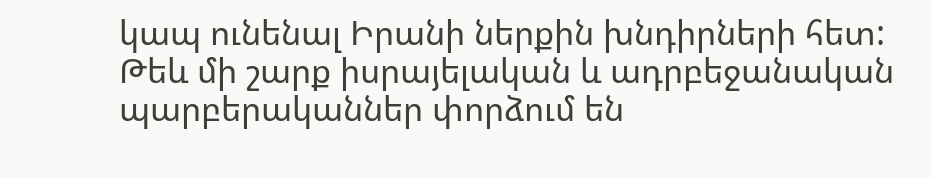կապ ունենալ Իրանի ներքին խնդիրների հետ:
Թեև մի շարք իսրայելական և ադրբեջանական պարբերականներ փորձում են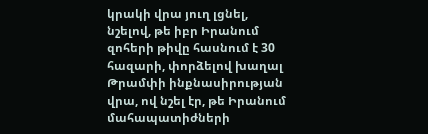կրակի վրա յուղ լցնել, նշելով, թե իբր Իրանում զոհերի թիվը հասնում է 30 հազարի, փորձելով խաղալ Թրամփի ինքնասիրության վրա, ով նշել էր, թե Իրանում մահապատիժների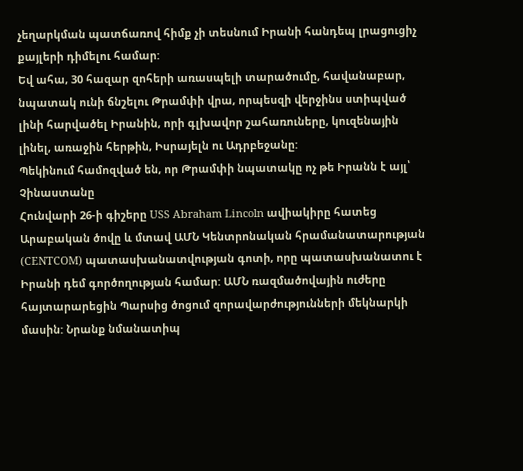չեղարկման պատճառով հիմք չի տեսնում Իրանի հանդեպ լրացուցիչ քայլերի դիմելու համար:
Եվ ահա, 30 հազար զոհերի առասպելի տարածումը, հավանաբար, նպատակ ունի ճնշելու Թրամփի վրա, որպեսզի վերջինս ստիպված լինի հարվածել Իրանին, որի գլխավոր շահառուները, կուզենային լինել, առաջին հերթին, Իսրայելն ու Ադրբեջանը:
Պեկինում համոզված են, որ Թրամփի նպատակը ոչ թե Իրանն է այլ՝ Չինաստանը
Հունվարի 26-ի գիշերը USS Abraham Lincoln ավիակիրը հատեց Արաբական ծովը և մտավ ԱՄՆ Կենտրոնական հրամանատարության (CENTCOM) պատասխանատվության գոտի, որը պատասխանատու է Իրանի դեմ գործողության համար: ԱՄՆ ռազմածովային ուժերը հայտարարեցին Պարսից ծոցում զորավարժությունների մեկնարկի մասին: Նրանք նմանատիպ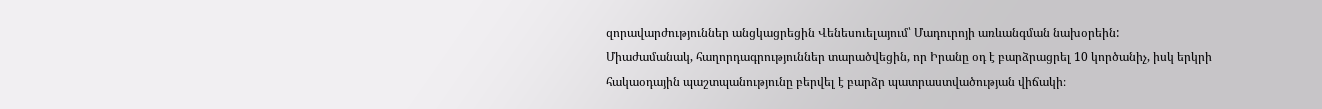զորավարժություններ անցկացրեցին Վենեսուելայում՝ Մադուրոյի առևանգման նախօրեին:
Միաժամանակ, հաղորդագրություններ տարածվեցին, որ Իրանը օդ է բարձրացրել 10 կործանիչ, իսկ երկրի հակաօդային պաշտպանությունը բերվել է բարձր պատրաստվածության վիճակի։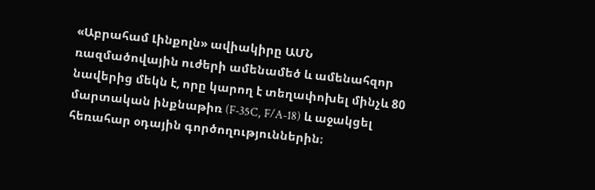«Աբրահամ Լինքոլն» ավիակիրը ԱՄՆ ռազմածովային ուժերի ամենամեծ և ամենահզոր նավերից մեկն է, որը կարող է տեղափոխել մինչև 80 մարտական ինքնաթիռ (F-35C, F/A-18) և աջակցել հեռահար օդային գործողություններին։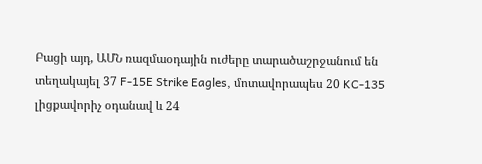Բացի այդ, ԱՄՆ ռազմաօդային ուժերը տարածաշրջանում են տեղակայել 37 F-15E Strike Eagles, մոտավորապես 20 KC-135 լիցքավորիչ օդանավ և 24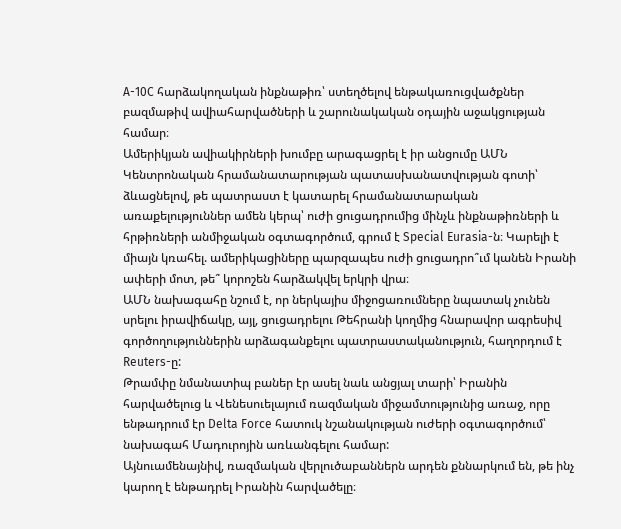A-10C հարձակողական ինքնաթիռ՝ ստեղծելով ենթակառուցվածքներ բազմաթիվ ավիահարվածների և շարունակական օդային աջակցության համար։
Ամերիկյան ավիակիրների խումբը արագացրել է իր անցումը ԱՄՆ Կենտրոնական հրամանատարության պատասխանատվության գոտի՝ ձևացնելով, թե պատրաստ է կատարել հրամանատարական առաքելություններ ամեն կերպ՝ ուժի ցուցադրումից մինչև ինքնաթիռների և հրթիռների անմիջական օգտագործում, գրում է Special Eurasia-ն։ Կարելի է միայն կռահել. ամերիկացիները պարզապես ուժի ցուցադրո՞ւմ կանեն Իրանի ափերի մոտ, թե՞ կորոշեն հարձակվել երկրի վրա։
ԱՄՆ նախագահը նշում է, որ ներկայիս միջոցառումները նպատակ չունեն սրելու իրավիճակը, այլ, ցուցադրելու Թեհրանի կողմից հնարավոր ագրեսիվ գործողություններին արձագանքելու պատրաստականություն, հաղորդում է Reuters-ը:
Թրամփը նմանատիպ բաներ էր ասել նաև անցյալ տարի՝ Իրանին հարվածելուց և Վենեսուելայում ռազմական միջամտությունից առաջ, որը ենթադրում էր Delta Force հատուկ նշանակության ուժերի օգտագործում՝ նախագահ Մադուրոյին առևանգելու համար:
Այնուամենայնիվ, ռազմական վերլուծաբաններն արդեն քննարկում են, թե ինչ կարող է ենթադրել Իրանին հարվածելը։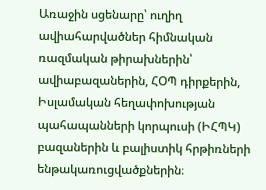Առաջին սցենարը՝ ուղիղ ավիահարվածներ հիմնական ռազմական թիրախներին՝ ավիաբազաներին, ՀՕՊ դիրքերին, Իսլամական հեղափոխության պահապանների կորպուսի (ԻՀՊԿ) բազաներին և բալիստիկ հրթիռների ենթակառուցվածքներին։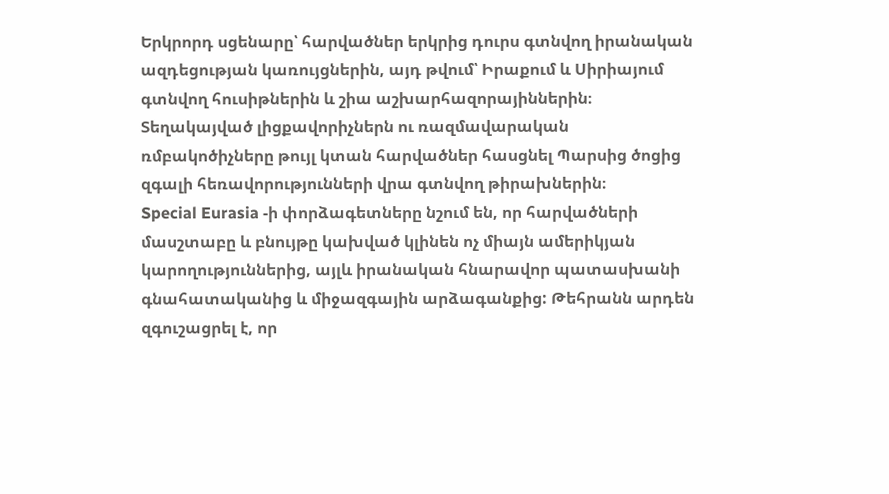Երկրորդ սցենարը՝ հարվածներ երկրից դուրս գտնվող իրանական ազդեցության կառույցներին, այդ թվում՝ Իրաքում և Սիրիայում գտնվող հուսիթներին և շիա աշխարհազորայիններին։ Տեղակայված լիցքավորիչներն ու ռազմավարական ռմբակոծիչները թույլ կտան հարվածներ հասցնել Պարսից ծոցից զգալի հեռավորությունների վրա գտնվող թիրախներին։
Special Eurasia -ի փորձագետները նշում են, որ հարվածների մասշտաբը և բնույթը կախված կլինեն ոչ միայն ամերիկյան կարողություններից, այլև իրանական հնարավոր պատասխանի գնահատականից և միջազգային արձագանքից: Թեհրանն արդեն զգուշացրել է, որ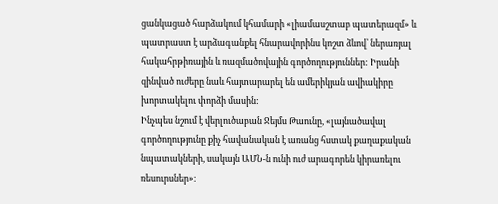ցանկացած հարձակում կհամարի «լիամասշտաբ պատերազմ» և պատրաստ է արձագանքել հնարավորինս կոշտ ձևով՝ ներառյալ հակահրթիռային և ռազմածովային գործողություններ: Իրանի զինված ուժերը նաև հայտարարել են ամերիկյան ավիակիրը խորտակելու փորձի մասին:
Ինչպես նշում է վերլուծաբան Ջեյմս Թաունը, «լայնածավալ գործողությունը քիչ հավանական է առանց հստակ քաղաքական նպատակների, սակայն ԱՄՆ-ն ունի ուժ արագորեն կիրառելու ռեսուրսներ»։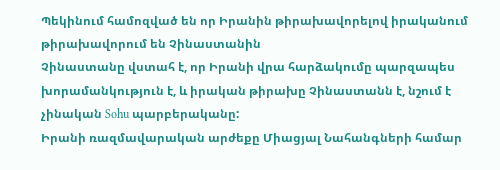Պեկինում համոզված են որ Իրանին թիրախավորելով իրականում թիրախավորում են Չինաստանին
Չինաստանը վստահ է, որ Իրանի վրա հարձակումը պարզապես խորամանկություն է, և իրական թիրախը Չինաստանն է, նշում է չինական Sohu պարբերականը:
Իրանի ռազմավարական արժեքը Միացյալ Նահանգների համար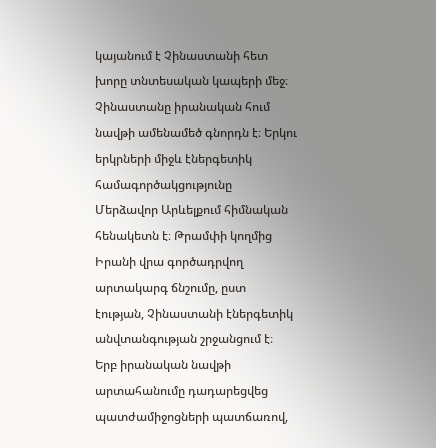կայանում է Չինաստանի հետ խորը տնտեսական կապերի մեջ։ Չինաստանը իրանական հում նավթի ամենամեծ գնորդն է։ Երկու երկրների միջև էներգետիկ համագործակցությունը Մերձավոր Արևելքում հիմնական հենակետն է։ Թրամփի կողմից Իրանի վրա գործադրվող արտակարգ ճնշումը, ըստ էության, Չինաստանի էներգետիկ անվտանգության շրջանցում է։ Երբ իրանական նավթի արտահանումը դադարեցվեց պատժամիջոցների պատճառով,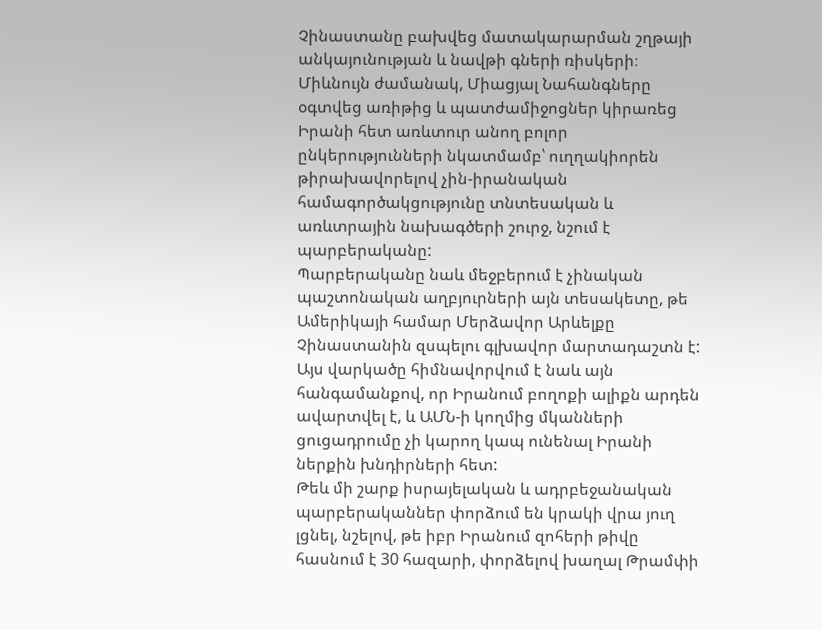Չինաստանը բախվեց մատակարարման շղթայի անկայունության և նավթի գների ռիսկերի։ Միևնույն ժամանակ, Միացյալ Նահանգները օգտվեց առիթից և պատժամիջոցներ կիրառեց Իրանի հետ առևտուր անող բոլոր ընկերությունների նկատմամբ՝ ուղղակիորեն թիրախավորելով չին-իրանական համագործակցությունը տնտեսական և առևտրային նախագծերի շուրջ, նշում է պարբերականը:
Պարբերականը նաև մեջբերում է չինական պաշտոնական աղբյուրների այն տեսակետը, թե Ամերիկայի համար Մերձավոր Արևելքը Չինաստանին զսպելու գլխավոր մարտադաշտն է:
Այս վարկածը հիմնավորվում է նաև այն հանգամանքով, որ Իրանում բողոքի ալիքն արդեն ավարտվել է, և ԱՄՆ-ի կողմից մկանների ցուցադրումը չի կարող կապ ունենալ Իրանի ներքին խնդիրների հետ:
Թեև մի շարք իսրայելական և ադրբեջանական պարբերականներ փորձում են կրակի վրա յուղ լցնել, նշելով, թե իբր Իրանում զոհերի թիվը հասնում է 30 հազարի, փորձելով խաղալ Թրամփի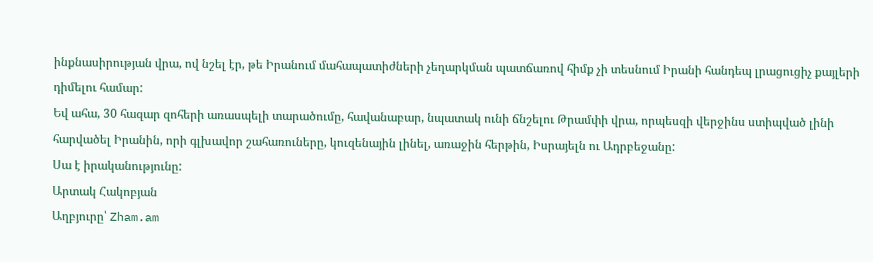ինքնասիրության վրա, ով նշել էր, թե Իրանում մահապատիժների չեղարկման պատճառով հիմք չի տեսնում Իրանի հանդեպ լրացուցիչ քայլերի դիմելու համար:
Եվ ահա, 30 հազար զոհերի առասպելի տարածումը, հավանաբար, նպատակ ունի ճնշելու Թրամփի վրա, որպեսզի վերջինս ստիպված լինի հարվածել Իրանին, որի գլխավոր շահառուները, կուզենային լինել, առաջին հերթին, Իսրայելն ու Ադրբեջանը:
Սա է իրականությունը:
Արտակ Հակոբյան
Աղբյուրը՝ Zham.am